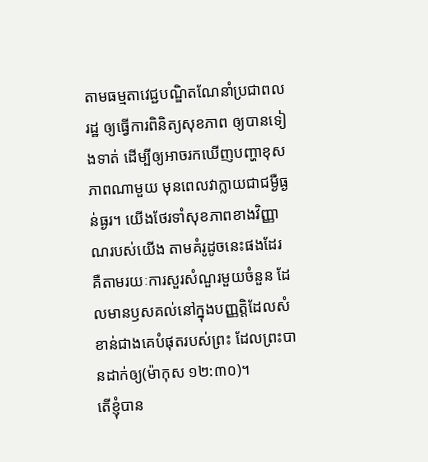តាមធម្មតាវេជ្ជបណ្ឌិតណែនាំប្រជាពលរដ្ឋ ឲ្យធ្វើការពិនិត្យសុខភាព ឲ្យបានទៀងទាត់ ដើម្បីឲ្យអាចរកឃើញបញ្ហាខុសភាពណាមួយ មុនពេលវាក្លាយជាជម្ងឺធ្ងន់ធ្ងរ។ យើងថែរទាំសុខភាពខាងវិញ្ញាណរបស់យើង តាមគំរូដូចនេះផងដែរ គឺតាមរយៈការសួរសំណួរមួយចំនួន ដែលមានឫសគល់នៅក្នុងបញ្ញត្តិដែលសំខាន់ជាងគេបំផុតរបស់ព្រះ ដែលព្រះបានដាក់ឲ្យ(ម៉ាកុស ១២:៣០)។
តើខ្ញុំបាន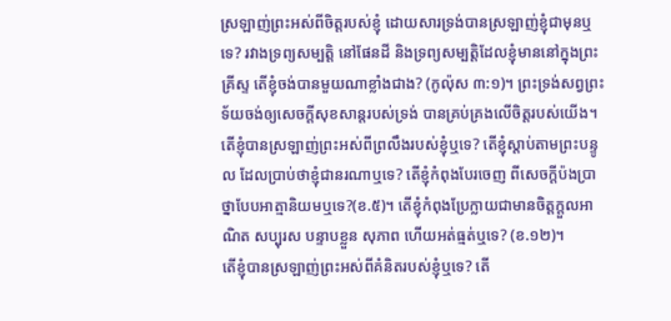ស្រឡាញ់ព្រះអស់ពីចិត្តរបស់ខ្ញុំ ដោយសារទ្រង់បានស្រឡាញ់ខ្ញុំជាមុនឬទេ? រវាងទ្រព្យសម្បត្តិ នៅផែនដី និងទ្រព្យសម្បត្តិដែលខ្ញុំមាននៅក្នុងព្រះគ្រីស្ទ តើខ្ញុំចង់បានមួយណាខ្លាំងជាង? (កូល៉ុស ៣:១)។ ព្រះទ្រង់សព្វព្រះទ័យចង់ឲ្យសេចក្ដីសុខសាន្តរបស់ទ្រង់ បានគ្រប់គ្រងលើចិត្តរបស់យើង។
តើខ្ញុំបានស្រឡាញ់ព្រះអស់ពីព្រលឹងរបស់ខ្ញុំឬទេ? តើខ្ញុំស្ដាប់តាមព្រះបន្ទូល ដែលប្រាប់ថាខ្ញុំជានរណាឬទេ? តើខ្ញុំកំពុងបែរចេញ ពីសេចក្ដីប៉ងប្រាថ្នាបែបអាត្មានិយមឬទេ?(ខ.៥)។ តើខ្ញុំកំពុងប្រែក្លាយជាមានចិត្តក្តួលអាណិត សប្បុរស បន្ទាបខ្លួន សុភាព ហើយអត់ធ្មត់ឬទេ? (ខ.១២)។
តើខ្ញុំបានស្រឡាញ់ព្រះអស់ពីគំនិតរបស់ខ្ញុំឬទេ? តើ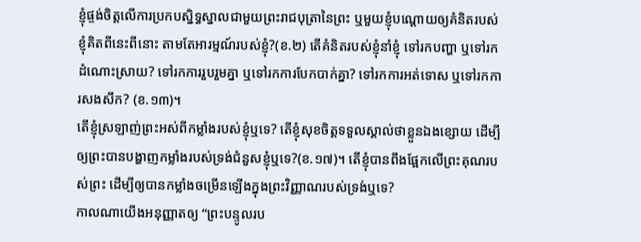ខ្ញុំផ្ចង់ចិត្តលើការប្រកបស្និទ្ធស្នាលជាមួយព្រះរាជបុត្រានៃព្រះ ឬមួយខ្ញុំបណ្ដោយឲ្យគំនិតរបស់ខ្ញុំគិតពីនេះពីនោះ តាមតែអារម្មណ៍របស់ខ្ញុំ?(ខ.២) តើគំនិតរបស់ខ្ញុំនាំខ្ញុំ ទៅរកបញ្ហា ឬទៅរកដំណោះស្រាយ? ទៅរកការរួបរួមគ្នា ឬទៅរកការបែកបាក់គ្នា? ទៅរកការអត់ទោស ឬទៅរកការសងសឹក? (ខ.១៣)។
តើខ្ញុំស្រឡាញ់ព្រះអស់ពីកម្លាំងរបស់ខ្ញុំឬទេ? តើខ្ញុំសុខចិត្តទទួលស្គាល់ថាខ្លួនឯងខ្សោយ ដើម្បីឲ្យព្រះបានបង្ហាញកម្លាំងរបស់ទ្រង់ជំនួសខ្ញុំឬទេ?(ខ.១៧)។ តើខ្ញុំបានពឹងផ្អែកលើព្រះគុណរបស់ព្រះ ដើម្បីឲ្យបានកម្លាំងចម្រើនឡើងក្នុងព្រះវិញ្ញាណរបស់ទ្រង់ឬទេ?
កាលណាយើងអនុញ្ញាតឲ្យ “ព្រះបន្ទូលរប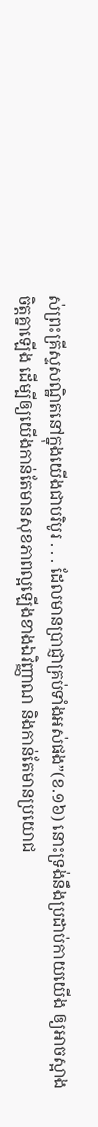ស់ព្រះគ្រីស្ទសណ្ឋិតនៅក្នុងយើងជាបរិបូរ . . . ដែលមានប្រាជ្ញាគ្រប់ទាំងអស់ផង”(ខ.១៦) នោះទ្រង់នឹងប្រដាប់កាយយើង ឲ្យអាចស្អាងចិត្តគ្នាឡើង ដើម្បីឲ្យយើងកាន់តែមានសុខភាពល្អឡើងខាងឯវិញ្ញាណ និងកាន់តែមានប្រយោជ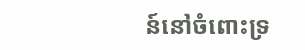ន៍នៅចំពោះទ្រ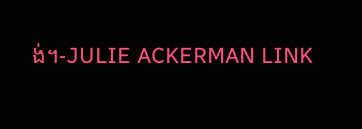ង់។-JULIE ACKERMAN LINK